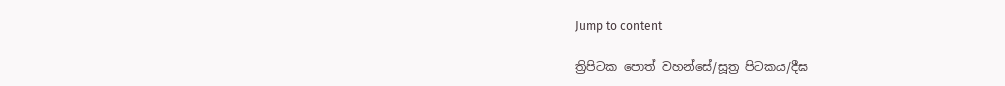Jump to content

ත්‍රිපිටක පොත් වහන්සේ/සූත්‍ර පිටකය/දීඝ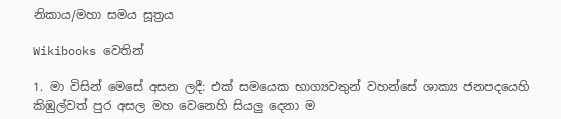නිකාය/මහා සමය සූත්‍රය

Wikibooks වෙතින්

1. මා විසින් මෙසේ අසන ලදී: එක් සමයෙක භාග්‍යවතුන් වහන්සේ ශාක්‍ය ජනපදයෙහි කිඹුල්වත් පුර අසල මහ වෙනෙහි සියලු දෙනා ම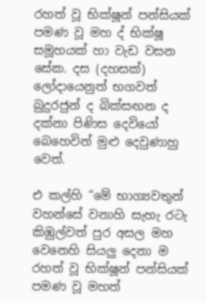රහත් වූ භික්ෂූන් පන්සියක් පමණ වූ මහ ද් භික්ෂූ සමූහයක් හා වැඩ වසන සේක. දස (දහසක්) ලෝදායෙනුත් භගවත් බුදුරජුන් ද බික්සඟන ද දක්නා පිණිස දෙවියෝ බෙහෙවින් මුළු දෙවුණාහු වෙත්.

එ කල්හි “මේ භාග්‍යවතුන් වහන්සේ වනාහි සැහැ රටැ කිඹුල්වත් පුර අසල මහ වෙනෙහි සියලු දෙනා ම රහත් වූ භික්ෂූන් පන්සියක් පමණ වූ මහත්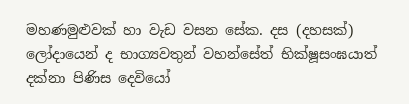මහණමුළුවක් හා වැඩ වසන සේක. දස (දහසක්) ලෝදායෙන් ද භාග්‍යවතුන් වහන්සේත් භික්ෂූසංඝයාත් දක්නා පිණිස දෙවියෝ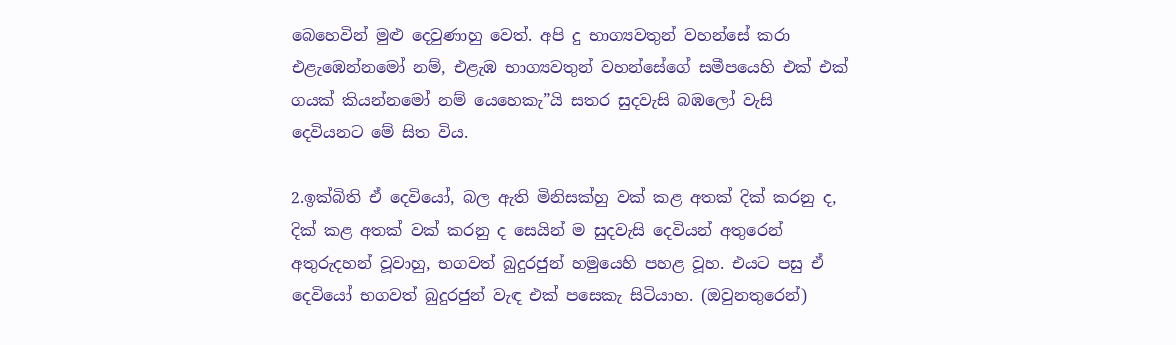බෙහෙවින් මුළු දෙවුණාහු වෙත්. අපි දු භාග්‍යවතුන් වහන්සේ කරා එළැඹෙන්නමෝ නම්, එළැඹ භාග්‍යවතුන් වහන්සේගේ සමීපයෙහි එක් එක් ගයක් කියන්නමෝ නම් යෙහෙකැ”යි සතර සුදවැසි බඹලෝ වැසි දෙවියනට මේ සිත විය.

2.ඉක්බිති ඒ දෙවියෝ, බල ඇති මිනිසක්හු වක් කළ අතක් දික් කරනු ද, දික් කළ අතක් වක් කරනු ද සෙයින් ම සුදවැසි දෙවියන් අතුරෙන් අතුරුදහන් වූවාහු, භගවත් බුදුරජුන් හමුයෙහි පහළ වූහ. එයට පසු ඒ දෙවියෝ භගවත් බුදුරජුන් වැඳ එක් පසෙකැ සිටියාහ. (ඔවුනතුරෙන්)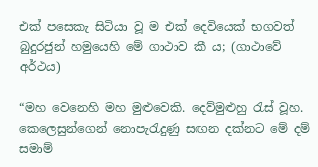එක් පසෙකැ සිටියා වූ ම එක් දෙවියෙක් භගවත් බුදුරජුන් හමුයෙහි මේ ගාථාව කී ය; (ගාථාවේ අර්ථය)

“මහ වෙනෙහි මහ මුළුවෙකි. දෙව්මුළුහු රැස් වූහ. කෙලෙසුන්ගෙන් නොපැරැදුණු සඟන දක්නට මේ දම් සමාම්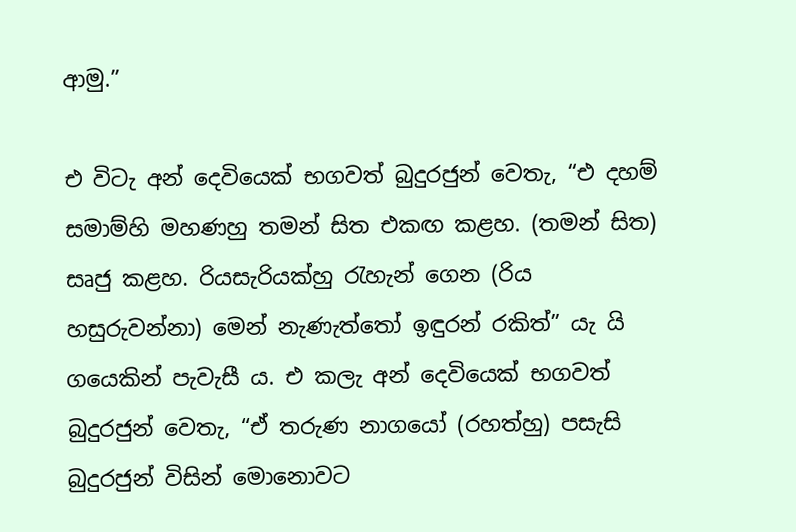ආමු.”

එ විටැ අන් දෙවියෙක් භගවත් බුදුරජුන් වෙතැ, “එ දහම් සමාම්හි මහණහු තමන් සිත එකඟ කළහ. (තමන් සිත) සෘජු කළහ. රියසැරියක්හු රැහැන් ගෙන (රිය හසුරුවන්නා) මෙන් නැණැත්තෝ ඉඳුරන් රකිත්” යැ යි ගයෙකින් පැවැසී ය. එ කලැ අන් දෙවියෙක් භගවත් බුදුරජුන් වෙතැ, “ඒ තරුණ නාගයෝ (රහත්හු) පසැසි බුදුරජුන් විසින් මොනොවට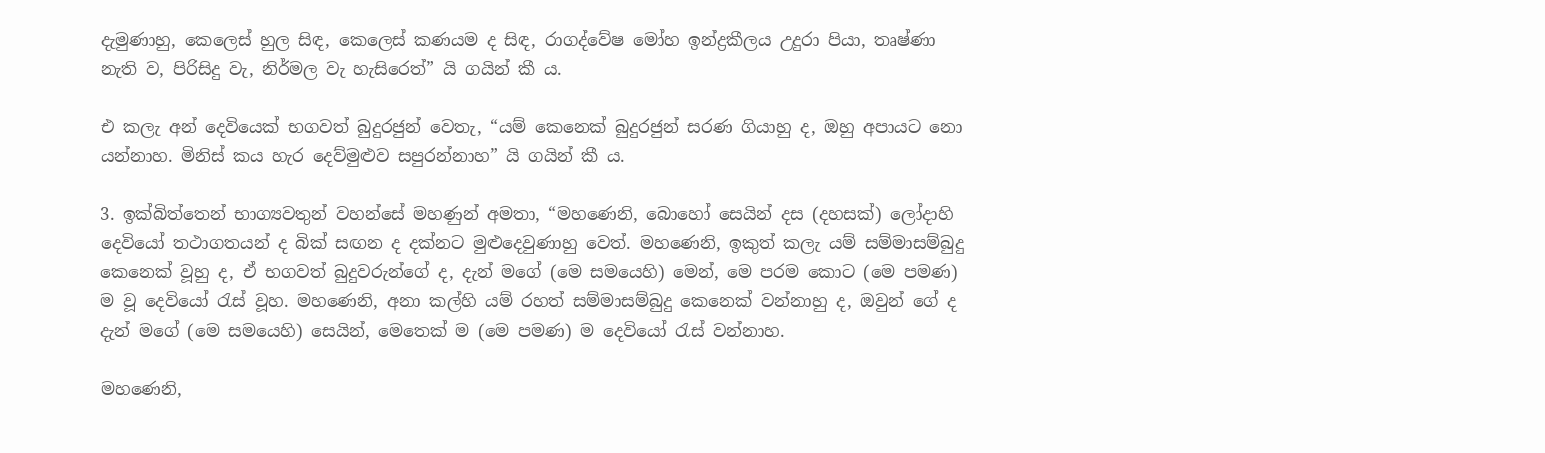දැමුණාහු, කෙලෙස් හුල සිඳ, කෙලෙස් කණයම ද සිඳ, රාගද්වේෂ මෝහ ඉන්ද්‍රකීලය උදුරා පියා, තෘෂ්ණා නැති ව, පිරිසිදු වැ, නිර්මල වැ හැසිරෙත්” යි ගයින් කී ය.

එ කලැ අන් දෙවියෙක් භගවත් බුදුරජුන් වෙතැ, “යම් කෙනෙක් බුදුරජුන් සරණ ගියාහු ද, ඔහු අපායට නො යන්නාහ. මිනිස් කය හැර දෙව්මුළුව සපුරන්නාහ” යි ගයින් කී ය.

3. ඉක්බිත්තෙන් භාග්‍යවතුන් වහන්සේ මහණුන් අමතා, “මහණෙනි, බොහෝ සෙයින් දස (දහසක්) ලෝදාහි දෙවියෝ තථාගතයන් ද බික් සඟන ද දක්නට මුළුදෙවුණාහු වෙත්. මහණෙනි, ඉකුත් කලැ යම් සම්මාසම්බුදු කෙනෙක් වූහු ද, ඒ භගවත් බුදුවරුන්ගේ ද, දැන් මගේ (මෙ සමයෙහි) මෙන්, මෙ පරම කොට (මෙ පමණ) ම වූ දෙවියෝ රැස් වූහ. මහණෙනි, අනා කල්හි යම් රහත් සම්මාසම්බුදු කෙනෙක් වන්නාහු ද, ඔවුන් ගේ ද දැන් මගේ (මෙ සමයෙහි) සෙයින්, මෙතෙක් ම (මෙ පමණ) ම දෙවියෝ රැස් වන්නාහ.

මහණෙනි,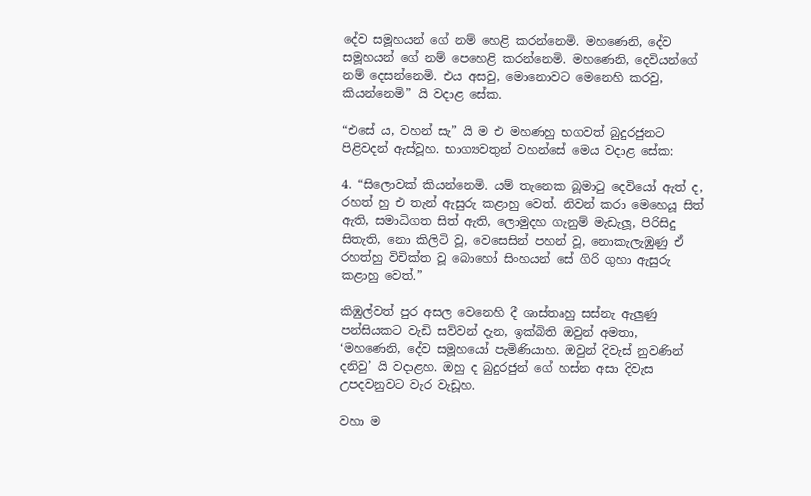දේව සමූහයන් ගේ නම් හෙළි කරන්නෙමි. මහණෙනි, දේව සමූහයන් ගේ නම් පෙහෙළි කරන්නෙමි. මහණෙනි, දෙවියන්ගේ නම් දෙසන්නෙමි. එය අසවු, මොනොවට මෙනෙහි කරවු, කියන්නෙමි” යි වදාළ සේක.

“එසේ ය, වහන් සැ” යි ම එ මහණහු භගවත් බුදුරජුනට පිළිවදන් ඇස්වූහ. භාග්‍යවතුන් වහන්සේ මෙය වදාළ සේක:

4. “සිලොවක් කියන්නෙමි. යම් තැනෙක බූමාටු දෙවියෝ ඇත් ද, රහත් හු එ තැන් ඇසුරු කළාහු වෙත්. නිවන් කරා මෙහෙයූ සිත් ඇති, සමාධිගත සිත් ඇති, ලොමුදහ ගැනුම් මැඩැලූ, පිරිසිදු සිතැති, නො කිලිටි වූ, වෙසෙසින් පහන් වූ, නොකැලැඹුණු ඒ රහත්හු විචික්ත වූ බොහෝ සිංහයන් සේ ගිරි ගුහා ඇසුරු කළාහු වෙත්.”

කිඹුල්වත් පුර අසල වෙනෙහි දී ශාස්තෘහු සස්නැ ඇලුණු පන්සියකට වැඩි සව්වන් දැන, ඉක්බිති ඔවුන් අමතා, ‘මහණෙනි, දේව සමූහයෝ පැමිණියාහ. ඔවුන් දිවැස් නුවණින් දනිවු’ යි වදාළහ. ඔහු ද බුදුරජුන් ගේ හස්න අසා දිවැස උපදවනුවට වැර වැඩූහ.

වහා ම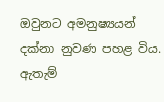ඔවුනට අමනුෂ්‍යයන් දක්නා නුවණ පහළ විය. ඇතැම්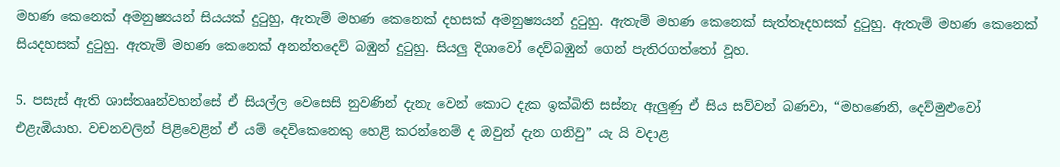මහණ කෙනෙක් අමනුෂ්‍යයන් සියයක් දුටුහු, ඇතැම් මහණ කෙනෙක් දහසක් අමනුෂ්‍යයන් දුටුහු. ඇතැම් මහණ කෙනෙක් සැත්තෑදහසක් දුටුහු. ඇතැම් මහණ කෙනෙක් සියදහසක් දුටුහු. ඇතැම් මහණ කෙනෙක් අනන්තදෙව් බඹුන් දුටුහු. සියලු දිශාවෝ දෙව්බඹුන් ගෙන් පැතිරගත්තෝ වූහ.

5. පසැස් ඇති ශාස්තෲන්වහන්සේ ඒ සියල්ල වෙසෙසි නුවණින් දැනැ වෙන් කොට දැක ඉක්බිති සස්නැ ඇලුණු ඒ සිය සව්වන් බණවා, “මහණෙනි, දෙව්මුළුවෝ එළැඹියාහ. වචනවලින් පිළිවෙළින් ඒ යම් දෙවිකෙනෙකු හෙළි කරන්නෙම් ද ඔවුන් දැන ගනිවු” යැ යි වදාළ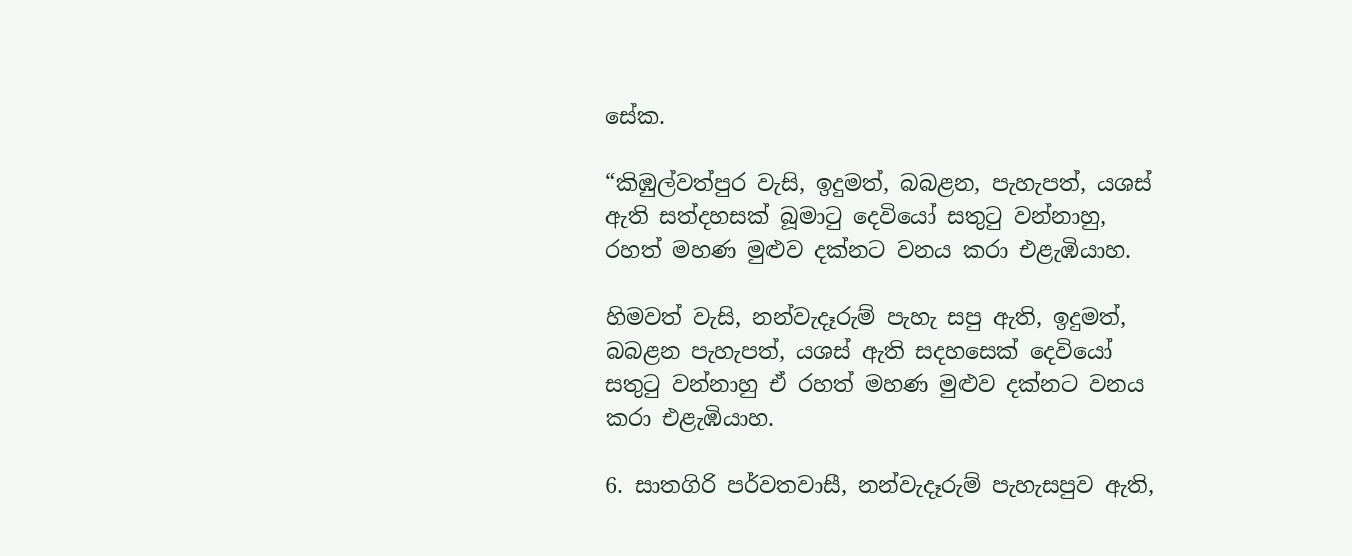සේක.

“කිඹුල්වත්පුර වැසි, ඉදුමත්, බබළන, පැහැපත්, යශස් ඇති සත්දහසක් බූමාටු දෙවියෝ සතුටු වන්නාහු, රහත් මහණ මුළුව දක්නට වනය කරා එළැඹියාහ.

හිමවත් වැසි, නන්වැදෑරුම් පැහැ සපු ඇති, ඉදුමත්, බබළන පැහැපත්, යශස් ඇති සදහසෙක් දෙවියෝ සතුටු වන්නාහු ඒ රහත් මහණ මුළුව දක්නට වනය කරා එළැඹියාහ.

6. සාතගිරි පර්වතවාසී, නන්වැදෑරුම් පැහැසපුව ඇති,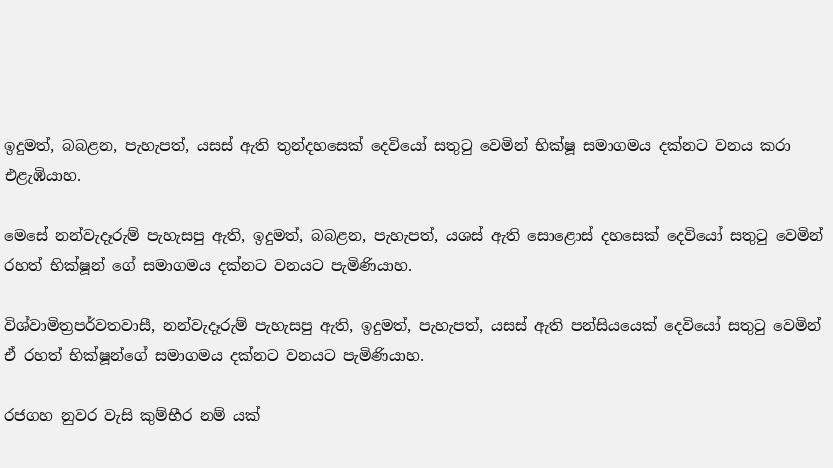ඉදුමත්, බබළන, පැහැපත්, යසස් ඇති තුන්දහසෙක් දෙවියෝ සතුටු වෙමින් භික්ෂූ සමාගමය දක්නට වනය කරා එළැඹියාහ.

මෙසේ නන්වැදෑරුම් පැහැසපු ඇති, ඉදුමත්, බබළන, පැහැපත්, යශස් ඇති සොළොස් දහසෙක් දෙවියෝ සතුටු වෙමින් රහත් භික්ෂූන් ගේ සමාගමය දක්නට වනයට පැමිණියාහ.

විශ්වාමිත්‍රපර්වතවාසී, නන්වැදෑරුම් පැහැසපු ඇති, ඉදුමත්, පැහැපත්, යසස් ඇති පන්සියයෙක් දෙවියෝ සතුටු වෙමින් ඒ රහත් භික්ෂූන්ගේ සමාගමය දක්නට වනයට පැමිණියාහ.

රජගහ නුවර වැසි කුම්භීර නම් යක්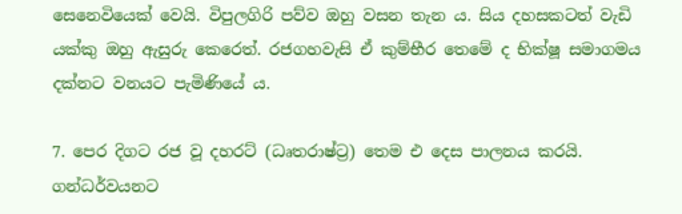සෙනෙවියෙක් වෙයි. විපුලගිරි පව්ව ඔහු වසන තැන ය. සිය දහසකටත් වැඩි යක්කු ඔහු ඇසුරු කෙරෙත්. රජගහවැසි ඒ කුම්භීර තෙමේ ද භික්ෂූ සමාගමය දක්නට වනයට පැමිණියේ ය.

7. පෙර දිගට රජ වූ දහරට් (ධෘතරාෂ්ට්‍ර) තෙම එ දෙස පාලනය කරයි. ගන්ධර්වයනට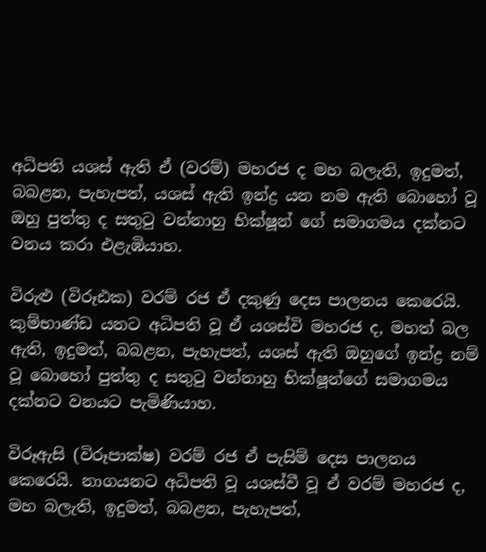අධිපති යශස් ඇති ඒ (වරම්) මහරජ ද මහ බලැති, ඉදුමත්, බබළන, පැහැපත්, යශස් ඇති ඉන්ද්‍ර යන නම ඇති බොහෝ වූ ඔහු පුත්තු ද සතුටු වන්නාහු භික්ෂූන් ගේ සමාගමය දක්නට වනය කරා එළැඹියාහ.

විරුළු (විරූඪක) වරම් රජ ඒ දකුණු දෙස පාලනය කෙරෙයි. කුම්භාණ්ඩ යනට අධිපති වූ ඒ යශස්වි මහරජ ද, මහත් බල ඇති, ඉදුමත්, බබළන, පැහැපත්, යශස් ඇති ඔහුගේ ඉන්ද්‍ර නම් වූ බොහෝ පුත්තු ද සතුටු වන්නාහු භික්ෂූන්ගේ සමාගමය දක්නට වනයට පැමිණියාහ.

විරූඇසි (විරූපාක්ෂ) වරම් රජ ඒ පැසිම් දෙස පාලනය කෙරෙයි. නාගයනට අධිපති වූ යශස්වී වූ ඒ වරම් මහරජ ද, මහ බලැති, ඉදුමත්, බබළන, පැහැපත්,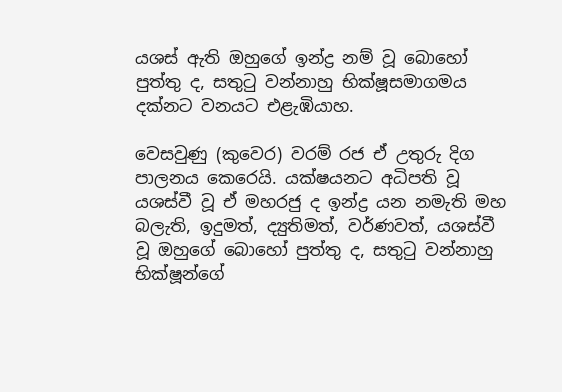යශස් ඇති ඔහුගේ ඉන්ද්‍ර නම් වූ බොහෝ පුත්තු ද, සතුටු වන්නාහු භික්ෂූසමාගමය දක්නට වනයට එළැඹියාහ.

වෙසවුණු (කුවෙර) වරම් රජ ඒ උතුරු දිග පාලනය කෙරෙයි. යක්ෂයනට අධිපති වූ යශස්වී වූ ඒ මහරජු ද ඉන්ද්‍ර යන නමැති මහ බලැති, ඉදුමත්, ද්‍යුතිමත්, වර්ණවත්, යශස්වී වූ ඔහුගේ බොහෝ පුත්තු ද, සතුටු වන්නාහු භික්ෂූන්ගේ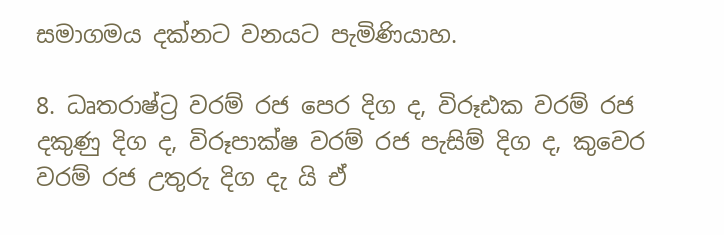සමාගමය දක්නට වනයට පැමිණියාහ.

8. ධෘතරාෂ්ට්‍ර වරම් රජ පෙර දිග ද, විරූඪක වරම් රජ දකුණු දිග ද, විරූපාක්ෂ වරම් රජ පැසිම් දිග ද, කුවෙර වරම් රජ උතුරු දිග දැ යි ඒ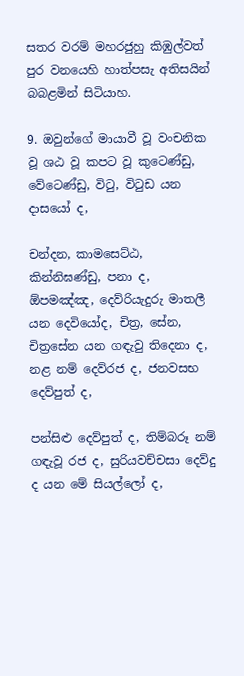සතර වරම් මහරජුහු කිඹුල්වත් පුර වනයෙහි හාත්පසැ අතිසයින් බබළමින් සිටියාහ.

9. ඔවුන්ගේ මායාවී වූ වංචනික වූ ශඨ වූ කපට වූ කුටෙණ්ඩු, වේටෙණ්ඩු, විටු, විටුඩ යන දාසයෝ ද,

චන්දන, කාමසෙට්ඨ, කින්නිඝණ්ඩු, පනා ද, ඕපමඤ්ඤ, දෙව්රියැදුරු මාතලී යන දෙවියෝද, චිත්‍ර, සේන, චිත්‍රසේන යන ගඳැවු තිදෙනා ද, නළ නම් දෙව්රජ ද, ජනවසභ දෙව්පුත් ද,

පන්සිළු දෙව්පුත් ද, තිම්බරූ නම් ගඳැවූ රජ ද, සුරියවච්චසා දෙව්දු ද යන මේ සියල්ලෝ ද,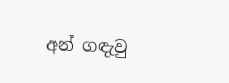අන් ගඳැවු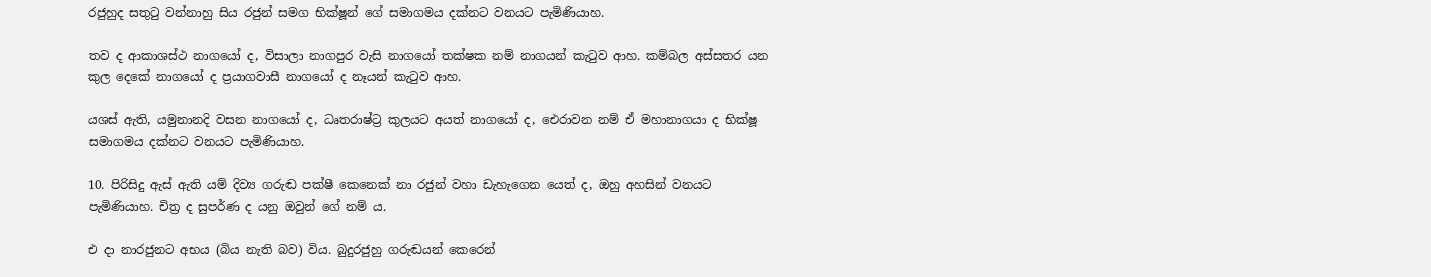රජුහුද සතුටු වන්නාහු සිය රජුන් සමග භික්ෂූන් ගේ සමාගමය දක්නට වනයට පැමිණියාහ.

තව ද ආකාශස්ථ නාගයෝ ද, විසාලා නාගපුර වැසි නාගයෝ තක්ෂක නම් නාගයන් කැටුව ආහ. කම්බල අස්සතර යන කුල දෙකේ නාගයෝ ද ප්‍රයාගවාසී නාගයෝ ද නෑයන් කැටුව ආහ.

යශස් ඇති, යමුනානදි වසන නාගයෝ ද, ධෘතරාෂ්ට්‍ර කුලයට අයත් නාගයෝ ද, ඓරාවන නම් ඒ මහානාගයා ද භික්ෂූ සමාගමය දක්නට වනයට පැමිණියාහ.

10. පිරිසිදු ඇස් ඇති යම් දිව්‍ය ගරුඬ පක්ෂී කෙනෙක් නා රජුන් වහා ඩැහැගෙන යෙත් ද, ඔහු අහසින් වනයට පැමිණියාහ. චිත්‍ර ද සුපර්ණ ද යනු ඔවුන් ගේ නම් ය.

එ දා නාරජුනට අභය (බිය නැති බව) විය. බුදුරජුහු ගරුඬයන් කෙරෙන්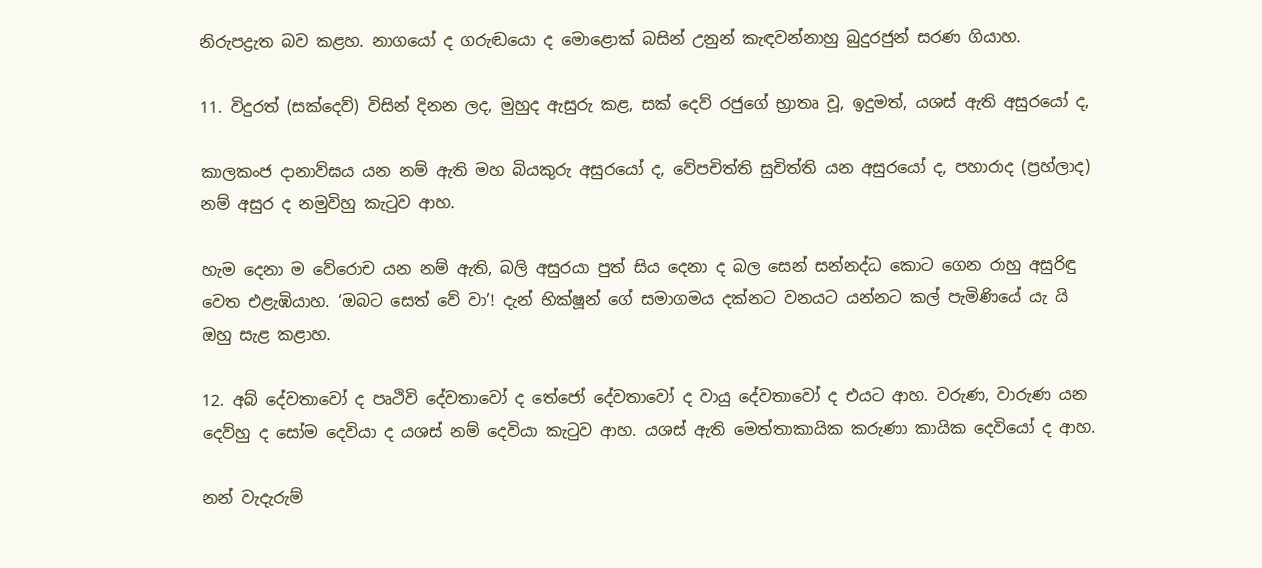නිරුපද්‍රැත බව කළහ. නාගයෝ ද ගරුඬයො ද මොළොක් බසින් උනුන් කැඳවන්නාහු බුදුරජුන් සරණ ගියාහ.

11. විදුරත් (සක්දෙව්) විසින් දිනන ලද, මුහුද ඇසුරු කළ, සක් දෙව් රජුගේ භ්‍රාතෘ වූ, ඉදුමත්, යශස් ඇති අසුරයෝ ද,

කාලකංජ දානාව්ඝය යන නම් ඇති මහ බියකුරු අසුරයෝ ද, වේපචිත්ති සුචිත්ති යන අසුරයෝ ද, පහාරාද (ප්‍රහ්ලාද) නම් අසුර ද නමුවිහු කැටුව ආහ.

හැම දෙනා ම වේරොච යන නම් ඇති, බලි අසුරයා පුත් සිය දෙනා ද බල සෙන් සන්නද්ධ කොට ගෙන රාහු අසුරිඳු වෙත එළැඹියාහ. ‘ඔබට සෙත් වේ වා’! දැන් භික්ෂූන් ගේ සමාගමය දක්නට වනයට යන්නට කල් පැමිණියේ යැ යි ඔහු සැළ කළාහ.

12. අබ් දේවතාවෝ ද පෘථිවි දේවතාවෝ ද තේජෝ දේවතාවෝ ද වායු දේවතාවෝ ද එයට ආහ. වරුණ, වාරුණ යන දෙව්හු ද සෝම දෙවියා ද යශස් නම් දෙවියා කැටුව ආහ. යශස් ඇති මෙත්තාකායික කරුණා කායික දෙවියෝ ද ආහ.

නන් වැදැරුම්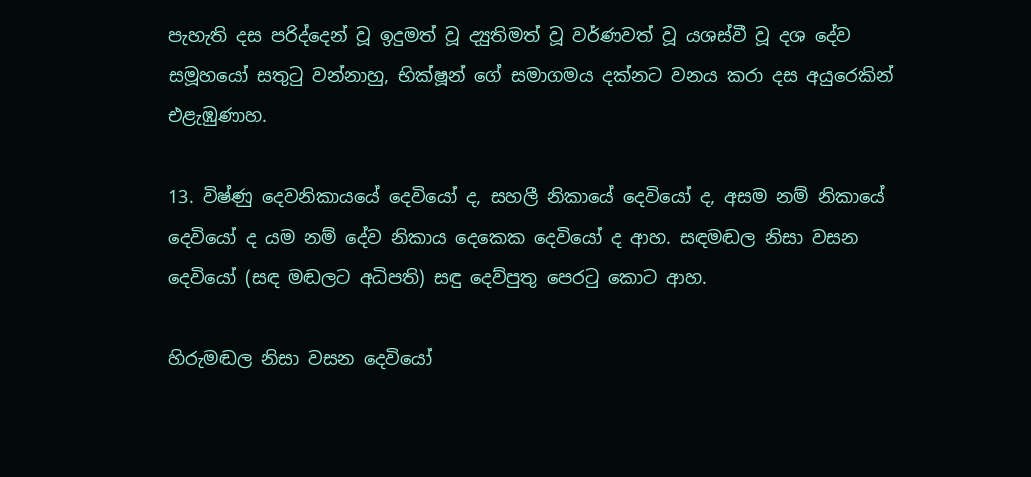පැහැති දස පරිද්දෙන් වූ ඉදුමත් වූ ද්‍යුතිමත් වූ වර්ණවත් වූ යශස්වී වූ දශ දේව සමූහයෝ සතුටු වන්නාහු, භික්ෂූන් ගේ සමාගමය දක්නට වනය කරා දස අයුරෙකින් එළැඹුණාහ.

13. විෂ්ණු දෙවනිකායයේ දෙවියෝ ද, සහලී නිකායේ දෙවියෝ ද, අසම නම් නිකායේ දෙවියෝ ද යම නම් දේව නිකාය දෙකෙක දෙවියෝ ද ආහ. සඳමඬල නිසා වසන දෙවියෝ (සඳ මඬලට අධිපති) සඳු දෙව්පුතු පෙරටු කොට ආහ.

හිරුමඬල නිසා වසන දෙවියෝ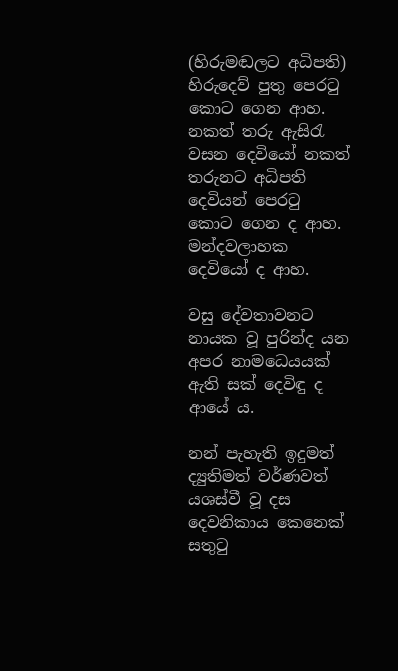(හිරුමඬලට අධිපති) හිරුදෙව් පුතු පෙරටු කොට ගෙන ආහ. නකත් තරු ඇසිරැ වසන දෙවියෝ නකත් තරුනට අධිපති දෙවියන් පෙරටු කොට ගෙන ද ආහ. මන්දවලාහක දෙවියෝ ද ආහ.

වසු දේවතාවනට නායක වූ පුරින්ද යන අපර නාමධෙයයක් ඇති සක් දෙවිඳු ද ආයේ ය.

නන් පැහැති ඉදුමත් ද්‍යුතිමත් වර්ණවත් යශස්වී වූ දස දෙවනිකාය කෙනෙක් සතුටු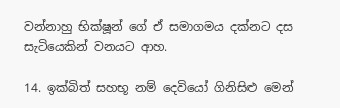වන්නාහු භික්ෂූන් ගේ ඒ සමාගමය දක්නට දස සැටියෙකින් වනයට ආහ.

14. ඉක්බිත් සහභූ නම් දෙවියෝ ගිනිසිළු මෙන්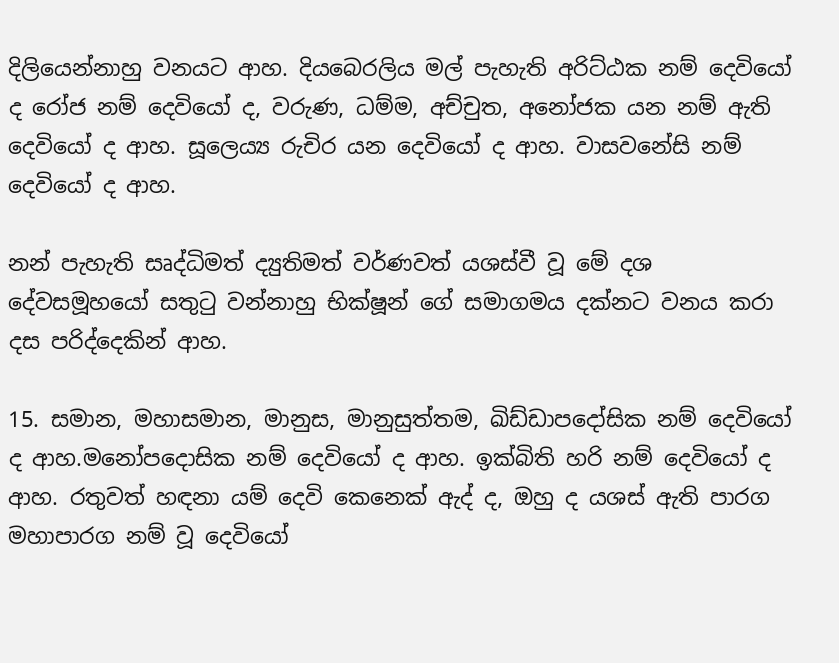දිලියෙන්නාහු වනයට ආහ. දියබෙරලිය මල් පැහැති අරිට්ඨක නම් දෙවියෝ ද රෝජ නම් දෙවියෝ ද, වරුණ, ධම්ම, අච්චුත, අනෝජක යන නම් ඇති දෙවියෝ ද ආහ. සූලෙය්‍ය රුචිර යන දෙවියෝ ද ආහ. වාසවනේසි නම් දෙවියෝ ද ආහ.

නන් පැහැති සෘද්ධිමත් ද්‍යුතිමත් වර්ණවත් යශස්වී වූ මේ දශ දේවසමූහයෝ සතුටු වන්නාහු භික්ෂූන් ගේ සමාගමය දක්නට වනය කරා දස පරිද්දෙකින් ආහ.

15. සමාන, මහාසමාන, මානුස, මානුසුත්තම, ඛිඩ්ඩාපදෝසික නම් දෙවියෝ ද ආහ.මනෝපදොසික නම් දෙවියෝ ද ආහ. ඉක්බිති හරි නම් දෙවියෝ ද ආහ. රතුවත් හඳනා යම් දෙවි කෙනෙක් ඇද් ද, ඔහු ද යශස් ඇති පාරග මහාපාරග නම් වූ දෙවියෝ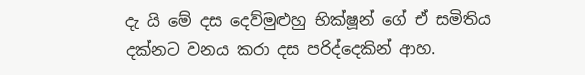දැ යි මේ දස දෙව්මුළුහු භික්ෂූන් ගේ ඒ සමිතිය දක්නට වනය කරා දස පරිද්දෙකින් ආහ.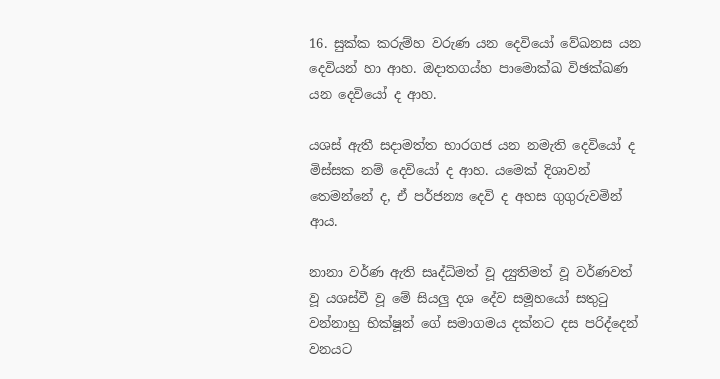16. සුක්ක කරුම්හ වරුණ යන දෙවියෝ වේඛනස යන දෙවියන් හා ආහ. ඔදාතගය්හ පාමොක්ඛ විඡක්ඛණ යන දෙවියෝ ද ආහ.

යශස් ඇතී සදාමත්ත භාරගජ යන නමැති දෙවියෝ ද මිස්සක නම් දෙවියෝ ද ආහ. යමෙක් දිශාවන් තෙමන්නේ ද, ඒ පර්ජන්‍ය දෙවි ද අහස ගුගුරුවමින් ආය.

නානා වර්ණ ඇති සෘද්ධිමත් වූ ද්‍යුතිමත් වූ වර්ණවත් වූ යශස්වී වූ මේ සියලු දශ දේව සමූහයෝ සතුටු වන්නාහු භික්ෂූන් ගේ සමාගමය දක්නට දස පරිද්දෙන් වනයට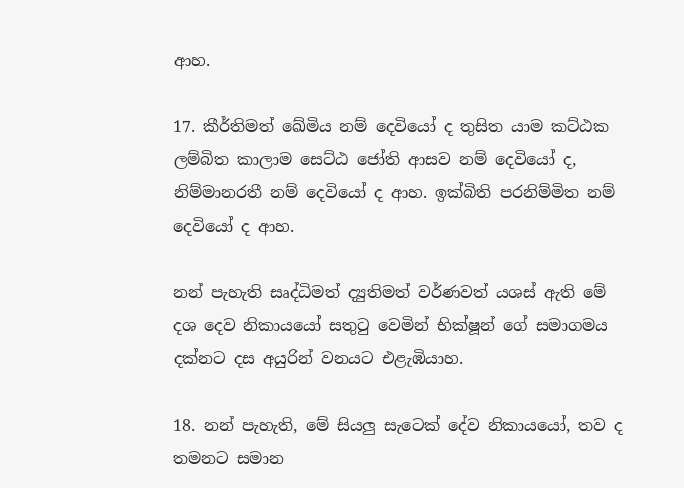ආහ.

17. කීර්තිමත් ඛේමිය නම් දෙවියෝ ද තුසිත යාම කට්ඨක ලම්බිත කාලාම සෙට්ඨ ජෝති ආසව නම් දෙවියෝ ද, නිම්මානරතී නම් දෙවියෝ ද ආහ. ඉක්බිති පරනිම්මිත නම් දෙවියෝ ද ආහ.

නන් පැහැති සෘද්ධිමත් ද්‍යුතිමත් වර්ණවත් යශස් ඇති මේ දශ දෙව නිකායයෝ සතුටු වෙමින් භික්ෂූන් ගේ සමාගමය දක්නට දස අයුරින් වනයට එළැඹියාහ.

18. නන් පැහැති, මේ සියලු සැටෙක් දේව නිකායයෝ, තව ද තමනට සමාන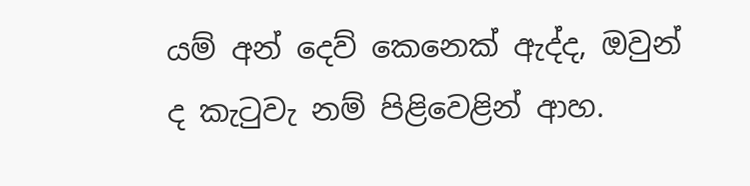යම් අන් දෙව් කෙනෙක් ඇද්ද, ඔවුන් ද කැටුවැ නම් පිළිවෙළින් ආහ.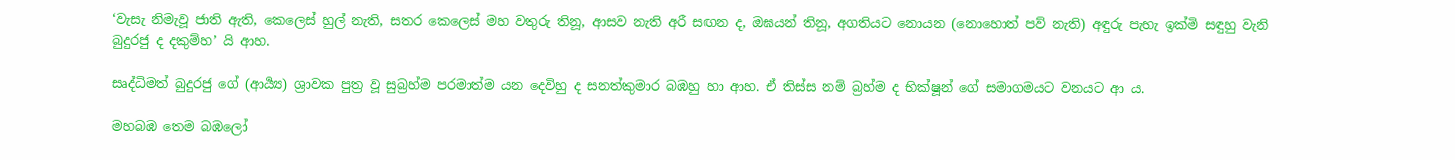‘වැසැ නිමැවූ ජාති ඇති, කෙලෙස් හුල් නැති, සතර කෙලෙස් මහ වතුරු තිනූ, ආසව නැති අරී සඟන ද, ඔඝයන් තිනූ, අගතියට නොයන (නොහොත් පව් නැති) අඳුරු පැහැ ඉක්මි සඳුහු වැනි බුදුරජු ද දකුම්හ’ යි ආහ.

සෘද්ධිමත් බුදුරජු ගේ (ආර්‍ය්‍ය) ශ්‍රාවක පුත්‍ර වූ සුබ්‍රහ්ම පරමාත්ම යන දෙවිහු ද සනත්කුමාර බඹහු හා ආහ. ඒ තිස්ස නම් බ්‍රහ්ම ද භික්ෂූන් ගේ සමාගමයට වනයට ආ ය.

මහබඹ තෙම බඹලෝ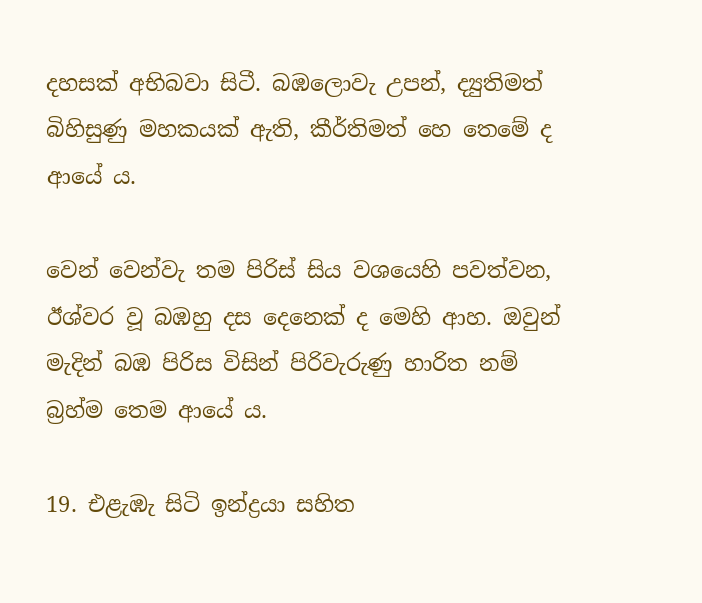දහසක් අභිබවා සිටී. බඹලොවැ උපන්, ද්‍යුතිමත් බිහිසුණු මහකයක් ඇති, කීර්තිමත් හෙ තෙමේ ද ආයේ ය.

වෙන් වෙන්වැ තම පිරිස් සිය වශයෙහි පවත්වන, ඊශ්වර වූ බඹහු දස දෙනෙක් ද මෙහි ආහ. ඔවුන් මැදින් බඹ පිරිස විසින් පිරිවැරුණු හාරිත නම් බ්‍රහ්ම තෙම ආයේ ය.

19. එළැඹැ සිටි ඉන්ද්‍රයා සහිත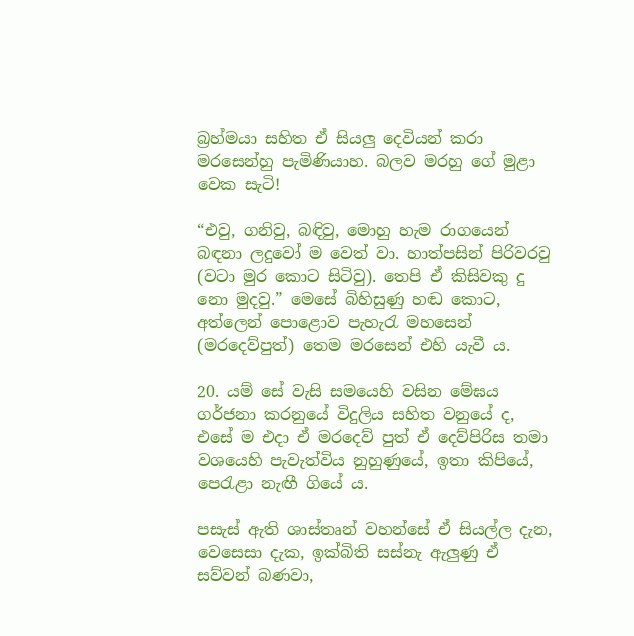බ්‍රහ්මයා සහිත ඒ සියලු දෙවියන් කරා මරසෙන්හු පැමිණියාහ. බලව මරහු ගේ මුළා වෙක සැටි!

“එවු, ගනිවු, බඳිවු, මොහු හැම රාගයෙන් බඳනා ලදුවෝ ම වෙත් වා. හාත්පසින් පිරිවරවු (වටා මුර කොට සිටිවු). තෙපි ඒ කිසිවකු දු නො මුදවු.” මෙසේ බිහිසුණු හඬ කොට, අත්ලෙන් පොළොව පැහැරැ මහසෙන් (මරදෙව්පුත්) තෙම මරසෙන් එහි යැවී ය.

20. යම් සේ වැසි සමයෙහි වසින මේඝය ගර්ජනා කරනුයේ විදුලිය සහිත වනුයේ ද, එසේ ම එදා ඒ මරදෙව් පුත් ඒ දෙව්පිරිස තමා වශයෙහි පැවැත්විය නුහුණුයේ, ඉතා කිපියේ, පෙරැළා නැඟී ගියේ ය.

පසැස් ඇති ශාස්තෘන් වහන්සේ ඒ සියල්ල දැන, වෙසෙසා දැක, ඉක්බිති සස්නැ ඇලුණු ඒ සව්වන් බණවා,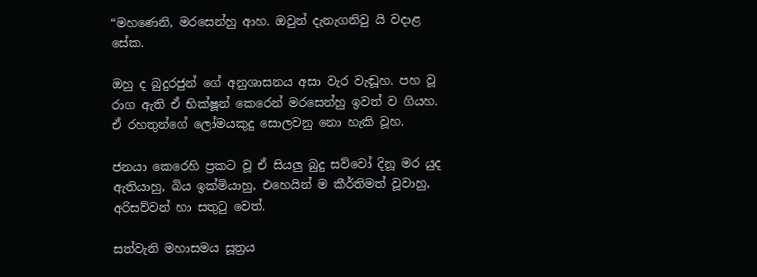“මහණෙනි, මරසෙන්හු ආහ. ඔවුන් දැනැගනිවු යි වදාළ සේක.

ඔහු ද බුදුරජුන් ගේ අනුශාසනය අසා වැර වැඬූහ. පහ වූ රාග ඇති ඒ භික්ෂූන් කෙරෙන් මරසෙන්හු ඉවත් ව ගියහ. ඒ රහතුන්ගේ ලෝමයකුදු සොලවනු නො හැකි වූහ.

ජනයා කෙරෙහි ප්‍රකට වූ ඒ සියලු බුදු සව්වෝ දිනූ මර යුද ඇතියාහු, බිය ඉක්මියාහු, එහෙයින් ම කීර්තිමත් වූවාහු, අරිසව්වන් හා සතුටු වෙත්.

සත්වැනි මහාසමය සූත්‍රය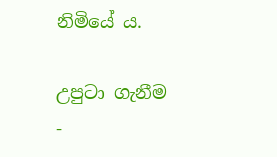නිමියේ ය.

උපුටා ගැනීම -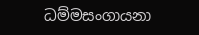ධම්මසංගායනා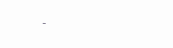-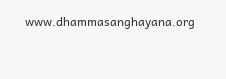www.dhammasanghayana.org